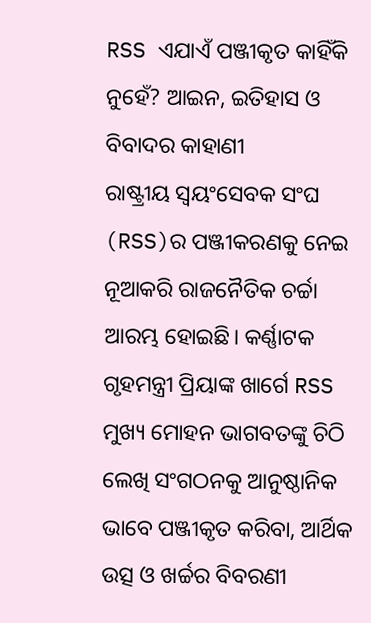RSS ଏଯାଏଁ ପଞ୍ଜୀକୃତ କାହିଁକି ନୁହେଁ? ଆଇନ, ଇତିହାସ ଓ ବିବାଦର କାହାଣୀ
ରାଷ୍ଟ୍ରୀୟ ସ୍ୱୟଂସେବକ ସଂଘ (RSS)ର ପଞ୍ଜୀକରଣକୁ ନେଇ ନୂଆକରି ରାଜନୈତିକ ଚର୍ଚ୍ଚା ଆରମ୍ଭ ହୋଇଛି। କର୍ଣ୍ଣାଟକ ଗୃହମନ୍ତ୍ରୀ ପ୍ରିୟାଙ୍କ ଖାର୍ଗେ RSS ମୁଖ୍ୟ ମୋହନ ଭାଗବତଙ୍କୁ ଚିଠି ଲେଖି ସଂଗଠନକୁ ଆନୁଷ୍ଠାନିକ ଭାବେ ପଞ୍ଜୀକୃତ କରିବା, ଆର୍ଥିକ ଉତ୍ସ ଓ ଖର୍ଚ୍ଚର ବିବରଣୀ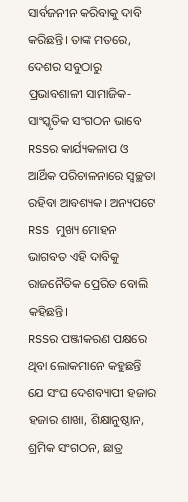ସାର୍ବଜନୀନ କରିବାକୁ ଦାବି କରିଛନ୍ତି। ତାଙ୍କ ମତରେ, ଦେଶର ସବୁଠାରୁ ପ୍ରଭାବଶାଳୀ ସାମାଜିକ-ସାଂସ୍କୃତିକ ସଂଗଠନ ଭାବେ RSSର କାର୍ଯ୍ୟକଳାପ ଓ ଆର୍ଥିକ ପରିଚାଳନାରେ ସ୍ୱଚ୍ଛତା ରହିବା ଆବଶ୍ୟକ। ଅନ୍ୟପଟେ RSS ମୁଖ୍ୟ ମୋହନ ଭାଗବତ ଏହି ଦାବିକୁ ରାଜନୈତିକ ପ୍ରେରିତ ବୋଲି କହିଛନ୍ତି।
RSSର ପଞ୍ଜୀକରଣ ପକ୍ଷରେ ଥିବା ଲୋକମାନେ କହୁଛନ୍ତି ଯେ ସଂଘ ଦେଶବ୍ୟାପୀ ହଜାର ହଜାର ଶାଖା, ଶିକ୍ଷାନୁଷ୍ଠାନ, ଶ୍ରମିକ ସଂଗଠନ, ଛାତ୍ର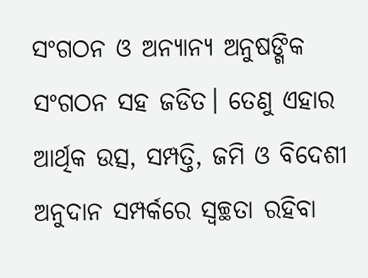ସଂଗଠନ ଓ ଅନ୍ୟାନ୍ୟ ଅନୁଷଙ୍ଗିକ ସଂଗଠନ ସହ ଜଡିତ। ତେଣୁ ଏହାର ଆର୍ଥିକ ଉତ୍ସ, ସମ୍ପତ୍ତି, ଜମି ଓ ବିଦେଶୀ ଅନୁଦାନ ସମ୍ପର୍କରେ ସ୍ୱଚ୍ଛତା ରହିବା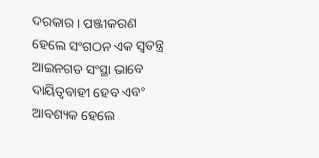ଦରକାର। ପଞ୍ଜୀକରଣ ହେଲେ ସଂଗଠନ ଏକ ସ୍ୱତନ୍ତ୍ର ଆଇନଗତ ସଂସ୍ଥା ଭାବେ ଦାୟିତ୍ୱବାହୀ ହେବ ଏବଂ ଆବଶ୍ୟକ ହେଲେ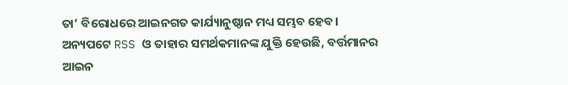ତା’ ବିରୋଧରେ ଆଇନଗତ କାର୍ଯ୍ୟାନୁଷ୍ଠାନ ମଧ୍ୟ ସମ୍ଭବ ହେବ।
ଅନ୍ୟପଟେ RSS ଓ ତାହାର ସମର୍ଥକମାନଙ୍କ ଯୁକ୍ତି ହେଉଛି, ବର୍ତ୍ତମାନର ଆଇନ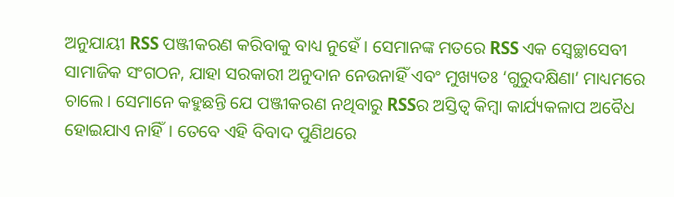ଅନୁଯାୟୀ RSS ପଞ୍ଜୀକରଣ କରିବାକୁ ବାଧ୍ୟ ନୁହେଁ। ସେମାନଙ୍କ ମତରେ RSS ଏକ ସ୍ୱେଚ୍ଛାସେବୀ ସାମାଜିକ ସଂଗଠନ, ଯାହା ସରକାରୀ ଅନୁଦାନ ନେଉନାହିଁ ଏବଂ ମୁଖ୍ୟତଃ ‘ଗୁରୁଦକ୍ଷିଣା’ ମାଧ୍ୟମରେ ଚାଲେ। ସେମାନେ କହୁଛନ୍ତି ଯେ ପଞ୍ଜୀକରଣ ନଥିବାରୁ RSSର ଅସ୍ତିତ୍ୱ କିମ୍ବା କାର୍ଯ୍ୟକଳାପ ଅବୈଧ ହୋଇଯାଏ ନାହିଁ। ତେବେ ଏହି ବିବାଦ ପୁଣିଥରେ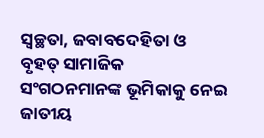ସ୍ୱଚ୍ଛତା, ଜବାବଦେହିତା ଓ ବୃହତ୍ ସାମାଜିକ ସଂଗଠନମାନଙ୍କ ଭୂମିକାକୁ ନେଇ ଜାତୀୟ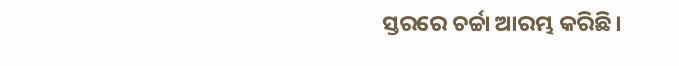ସ୍ତରରେ ଚର୍ଚ୍ଚା ଆରମ୍ଭ କରିଛି।